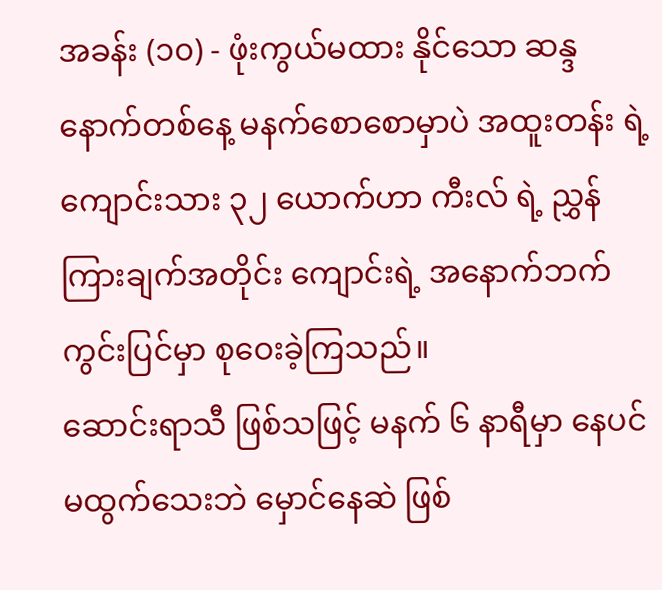အခန်း (၁၀) - ဖုံးကွယ်မထား နိုင်သော ဆန္ဒ
နောက်တစ်နေ့ မနက်စောစောမှာပဲ အထူးတန်း ရဲ့ ကျောင်းသား ၃၂ ယောက်ဟာ ကီးလ် ရဲ့ ညွှန်ကြားချက်အတိုင်း ကျောင်းရဲ့ အနောက်ဘက် ကွင်းပြင်မှာ စုဝေးခဲ့ကြသည်။
ဆောင်းရာသီ ဖြစ်သဖြင့် မနက် ၆ နာရီမှာ နေပင်မထွက်သေးဘဲ မှောင်နေဆဲ ဖြစ်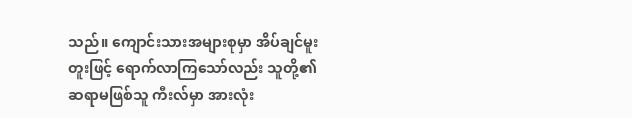သည်။ ကျောင်းသားအများစုမှာ အိပ်ချင်မူးတူးဖြင့် ရောက်လာကြသော်လည်း သူတို့၏ ဆရာမဖြစ်သူ ကီးလ်မှာ အားလုံး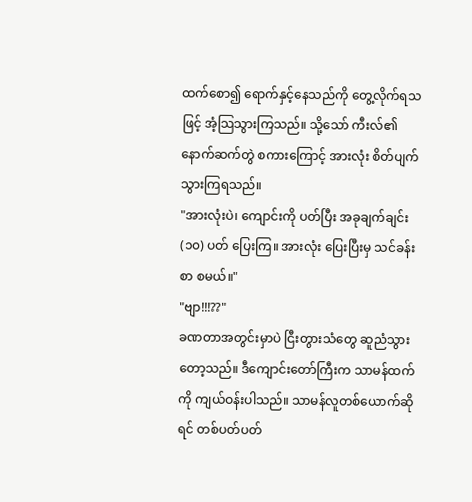ထက်စော၍ ရောက်နှင့်နေသည်ကို တွေ့လိုက်ရသဖြင့် အံ့သြသွားကြသည်။ သို့သော် ကီးလ်၏ နောက်ဆက်တွဲ စကားကြောင့် အားလုံး စိတ်ပျက်သွားကြရသည်။
"အားလုံးပဲ၊ ကျောင်းကို ပတ်ပြီး အခုချက်ချင်း (၁၀) ပတ် ပြေးကြ။ အားလုံး ပြေးပြီးမှ သင်ခန်းစာ စမယ်။"
"ဗျာ!!!??"
ခဏတာအတွင်းမှာပဲ ငြီးတွားသံတွေ ဆူညံသွားတော့သည်။ ဒီကျောင်းတော်ကြီးက သာမန်ထက်ကို ကျယ်ဝန်းပါသည်။ သာမန်လူတစ်ယောက်ဆိုရင် တစ်ပတ်ပတ်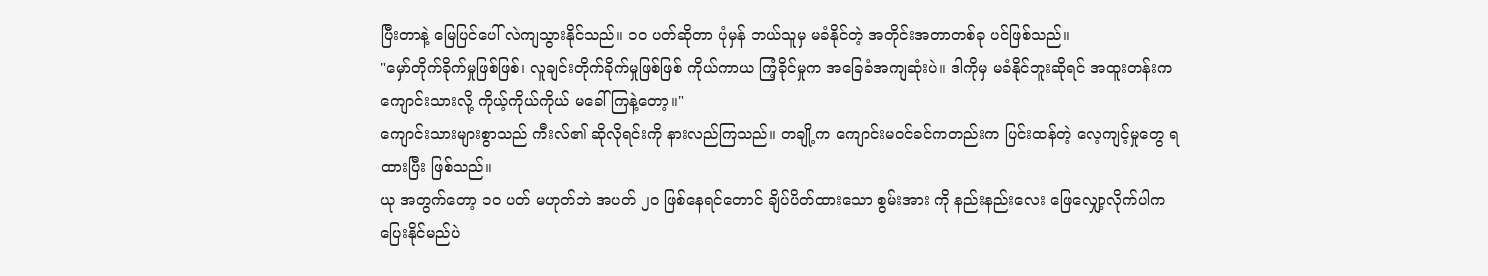ပြီးတာနဲ့ မြေပြင်ပေါ် လဲကျသွားနိုင်သည်။ ၁၀ ပတ်ဆိုတာ ပုံမှန် ဘယ်သူမှ မခံနိုင်တဲ့ အတိုင်းအတာတစ်ခု ပင်ဖြစ်သည်။
"မှော်တိုက်ခိုက်မှုဖြစ်ဖြစ်၊ လူချင်းတိုက်ခိုက်မှုဖြစ်ဖြစ် ကိုယ်ကာယ ကြံ့ခိုင်မှုက အခြေခံအကျဆုံးပဲ။ ဒါကိုမှ မခံနိုင်ဘူးဆိုရင် အထူးတန်းက ကျောင်းသားလို့ ကိုယ့်ကိုယ်ကိုယ် မခေါ်ကြနဲ့တော့။"
ကျောင်းသားများစွာသည် ကီးလ်၏ ဆိုလိုရင်းကို နားလည်ကြသည်။ တချို့က ကျောင်းမဝင်ခင်ကတည်းက ပြင်းထန်တဲ့ လေ့ကျင့်မှုတွေ ရထားပြီး ဖြစ်သည်။
ယု အတွက်တော့ ၁၀ ပတ် မဟုတ်ဘဲ အပတ် ၂၀ ဖြစ်နေရင်တောင် ချိပ်ပိတ်ထားသော စွမ်းအား ကို နည်းနည်းလေး ဖြေလျှော့လိုက်ပါက ပြေးနိုင်မည်ပဲ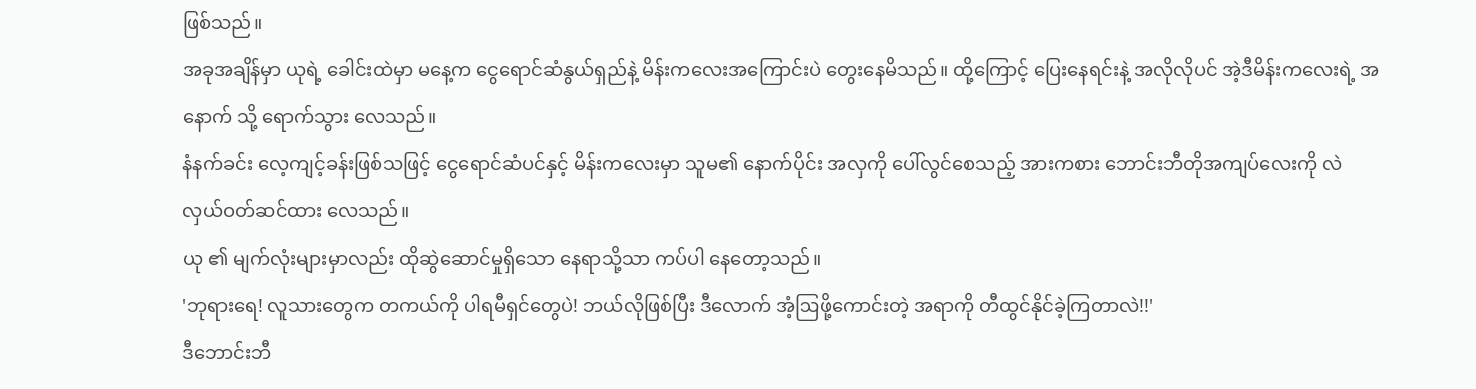ဖြစ်သည်။
အခုအချိန်မှာ ယုရဲ့ ခေါင်းထဲမှာ မနေ့က ငွေရောင်ဆံနွယ်ရှည်နဲ့ မိန်းကလေးအကြောင်းပဲ တွေးနေမိသည်။ ထို့ကြောင့် ပြေးနေရင်းနဲ့ အလိုလိုပင် အဲ့ဒီမိန်းကလေးရဲ့ အနောက် သို့ ရောက်သွား လေသည်။
နံနက်ခင်း လေ့ကျင့်ခန်းဖြစ်သဖြင့် ငွေရောင်ဆံပင်နှင့် မိန်းကလေးမှာ သူမ၏ နောက်ပိုင်း အလှကို ပေါ်လွင်စေသည့် အားကစား ဘောင်းဘီတိုအကျပ်လေးကို လဲလှယ်ဝတ်ဆင်ထား လေသည်။
ယု ၏ မျက်လုံးများမှာလည်း ထိုဆွဲဆောင်မှုရှိသော နေရာသို့သာ ကပ်ပါ နေတော့သည်။
'ဘုရားရေ! လူသားတွေက တကယ်ကို ပါရမီရှင်တွေပဲ! ဘယ်လိုဖြစ်ပြီး ဒီလောက် အံ့ဩဖို့ကောင်းတဲ့ အရာကို တီထွင်နိုင်ခဲ့ကြတာလဲ!!'
ဒီဘောင်းဘီ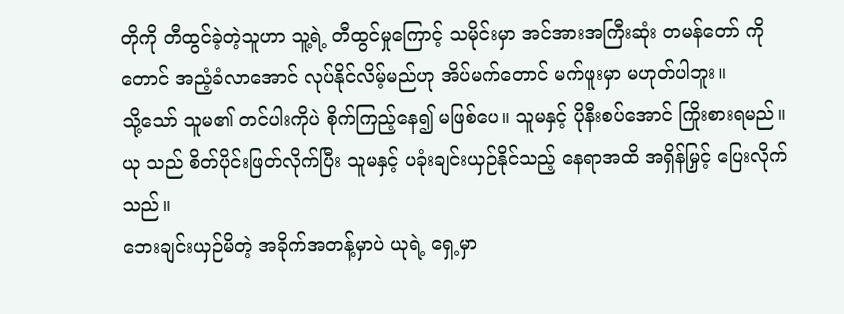တိုကို တီထွင်ခဲ့တဲ့သူဟာ သူ့ရဲ့ တီထွင်မှုကြောင့် သမိုင်းမှာ အင်အားအကြီးဆုံး တမန်တော် ကိုတောင် အညံ့ခံလာအောင် လုပ်နိုင်လိမ့်မည်ဟု အိပ်မက်တောင် မက်ဖူးမှာ မဟုတ်ပါဘူး။
သို့သော် သူမ၏ တင်ပါးကိုပဲ စိုက်ကြည့်နေ၍ မဖြစ်ပေ။ သူမနှင့် ပိုနီးစပ်အောင် ကြိုးစားရမည်။ ယု သည် စိတ်ပိုင်းဖြတ်လိုက်ပြီး သူမနှင့် ပခုံးချင်းယှဉ်နိုင်သည့် နေရာအထိ အရှိန်မြှင့် ပြေးလိုက်သည်။
ဘေးချင်းယှဉ်မိတဲ့ အခိုက်အတန့်မှာပဲ ယုရဲ့ ရှေ့မှာ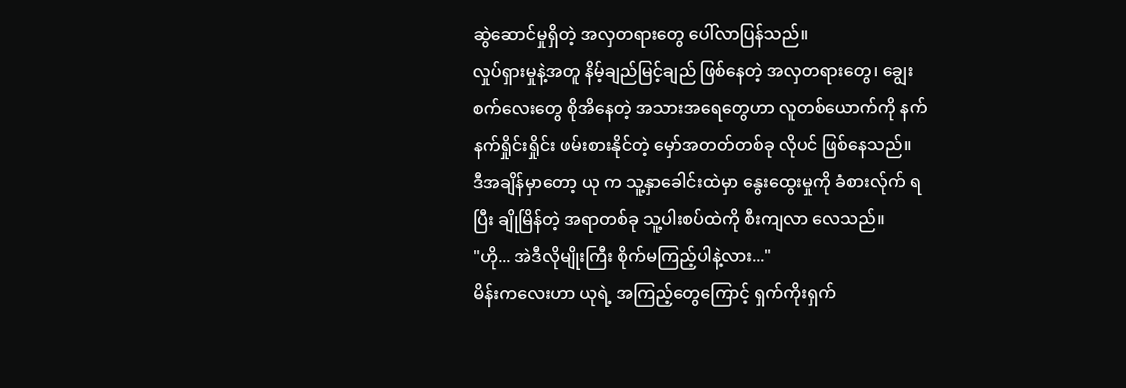ဆွဲဆောင်မှုရှိတဲ့ အလှတရားတွေ ပေါ်လာပြန်သည်။
လှုပ်ရှားမှုနဲ့အတူ နိမ့်ချည်မြင့်ချည် ဖြစ်နေတဲ့ အလှတရားတွေ၊ ချွေးစက်လေးတွေ စိုအိနေတဲ့ အသားအရေတွေဟာ လူတစ်ယောက်ကို နက်နက်ရှိုင်းရှိုင်း ဖမ်းစားနိုင်တဲ့ မှော်အတတ်တစ်ခု လိုပင် ဖြစ်နေသည်။
ဒီအချိန်မှာတော့ ယု က သူ့နှာခေါင်းထဲမှာ နွေးထွေးမှုကို ခံစားလ်ုက် ရပြီး ချိုမြိန်တဲ့ အရာတစ်ခု သူ့ပါးစပ်ထဲကို စီးကျလာ လေသည်။
"ဟို... အဲဒီလိုမျိုးကြီး စိုက်မကြည့်ပါနဲ့လား..."
မိန်းကလေးဟာ ယုရဲ့ အကြည့်တွေကြောင့် ရှက်ကိုးရှက်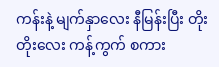ကန်းနဲ့ မျက်နှာလေး နီမြန်းပြီး တိုးတိုးလေး ကန့်ကွက် စကား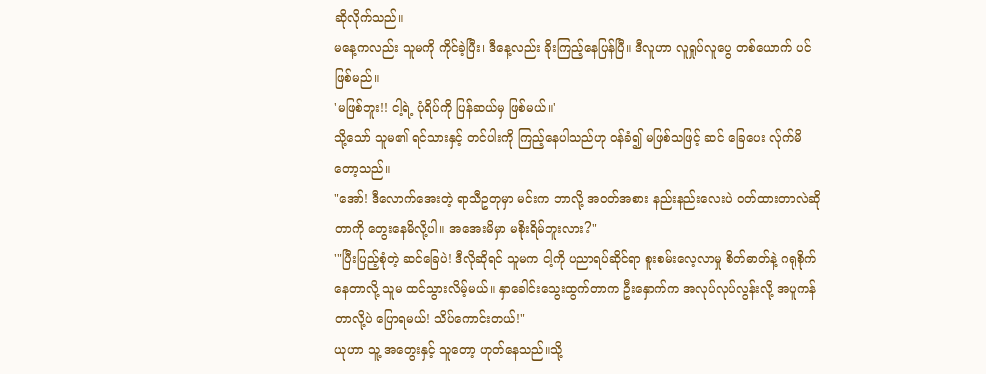ဆိုလိုက်သည်။
မနေ့ကလည်း သူမကို ကိုင်ခဲ့ပြီး၊ ဒီနေ့လည်း ခိုးကြည့်နေပြန်ပြီ။ ဒီလူဟာ လူရှုပ်လူပွေ တစ်ယောက် ပင် ဖြစ်မည်။
'မဖြစ်ဘူး!! ငါ့ရဲ့ ပုံရိပ်ကို ပြန်ဆယ်မှ ဖြစ်မယ်။'
သို့သော် သူမ၏ ရင်သားနှင့် တင်ပါးကို ကြည့်နေပါသည်ဟု ဝန်ခံ၍ မဖြစ်သဖြင့် ဆင် ခြေပေး လ်ုက်မိ တော့သည်။
"အော်! ဒီလောက်အေးတဲ့ ရာသီဥတုမှာ မင်းက ဘာလို့ အ၀တ်အစား နည်းနည်းလေးပဲ ဝတ်ထားတာလဲဆိုတာကို တွေးနေမိလို့ပါ။ အအေးမိမှာ မစိုးရိမ်ဘူးလား?"
'"ပြီးပြည့်စုံတဲ့ ဆင်ခြေပဲ! ဒီလိုဆိုရင် သူမက ငါ့ကို ပညာရပ်ဆိုင်ရာ စူးစမ်းလေ့လာမှု စိတ်ဓာတ်နဲ့ ဂရုစိုက်နေတာလို့ သူမ ထင်သွားလိမ့်မယ်။ နှာခေါင်းသွေးထွက်တာက ဦးနှောက်က အလုပ်လုပ်လွန်းလို့ အပူကန်တာလို့ပဲ ပြောရမယ်! သိပ်ကောင်းတယ်!"
ယုဟာ သူ့ အတွေးနှင့် သူတော့ ဟုတ်နေသည်။သို့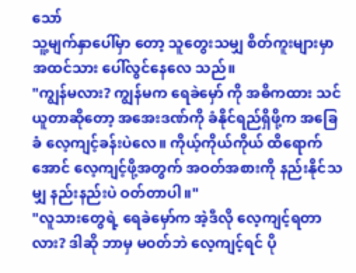သော်
သူ့မျက်နှာပေါ်မှာ တော့ သူတွေးသမျှ စိတ်ကူးများမှာ အထင်သား ပေါ်လွင်နေလေ သည်။
"ကျွန်မလား? ကျွန်မက ရေခဲမှော် ကို အဓိကထား သင်ယူတာဆိုတော့ အအေးဒဏ်ကို ခံနိုင်ရည်ရှိဖို့က အခြေခံ လေ့ကျင့်ခန်းပဲလေ။ ကိုယ့်ကိုယ်ကိုယ် ထိရောက်အောင် လေ့ကျင့်ဖို့အတွက် အဝတ်အစားကို နည်းနိုင်သမျှ နည်းနည်းပဲ ဝတ်တာပါ။"
"လူသားတွေရဲ့ ရေခဲမှော်က အဲ့ဒီလို လေ့ကျင့်ရတာလား? ဒါဆို ဘာမှ မဝတ်ဘဲ လေ့ကျင့်ရင် ပို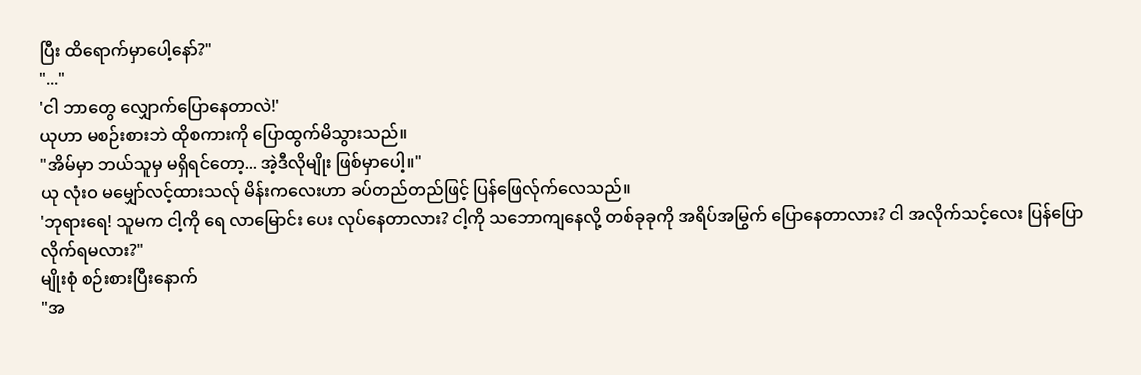ပြီး ထိရောက်မှာပေါ့နော်?"
"..."
'ငါ ဘာတွေ လျှောက်ပြောနေတာလဲ!'
ယုဟာ မစဉ်းစားဘဲ ထိုစကားကို ပြောထွက်မိသွားသည်။
"အိမ်မှာ ဘယ်သူမှ မရှိရင်တော့... အဲ့ဒီလိုမျိုး ဖြစ်မှာပေါ့။"
ယု လုံးဝ မမျှော်လင့်ထားသလ်ု မိန်းကလေးဟာ ခပ်တည်တည်ဖြင့် ပြန်ဖြေလ်ုက်လေသည်။
'ဘုရားရေ! သူမက ငါ့ကို ရေ လာမြောင်း ပေး လုပ်နေတာလား? ငါ့ကို သဘောကျနေလို့ တစ်ခုခုကို အရိပ်အမြွက် ပြောနေတာလား? ငါ အလိုက်သင့်လေး ပြန်ပြောလိုက်ရမလား?"
မျိုးစုံ စဉ်းစားပြီးနောက်
"အ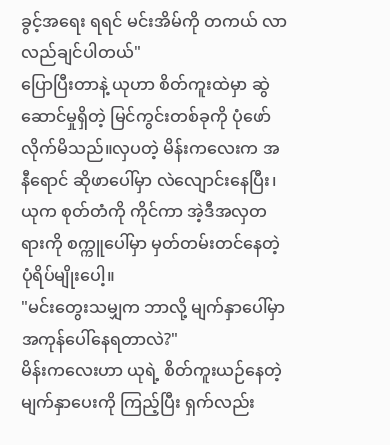ခွင့်အရေး ရရင် မင်းအိမ်ကို တကယ် လာလည်ချင်ပါတယ်"
ပြောပြီးတာနဲ့ ယုဟာ စိတ်ကူးထဲမှာ ဆွဲဆောင်မှုရှိတဲ့ မြင်ကွင်းတစ်ခုကို ပုံဖော်လိုက်မိသည်။လှပတဲ့ မိန်းကလေးက အနီရောင် ဆိုဖာပေါ်မှာ လဲလျောင်းနေပြီး၊ ယုက စုတ်တံကို ကိုင်ကာ အဲ့ဒီအလှတရားကို စက္ကူပေါ်မှာ မှတ်တမ်းတင်နေတဲ့ ပုံရိပ်မျိုးပေါ့။
"မင်းတွေးသမျှက ဘာလို့ မျက်နှာပေါ်မှာ အကုန်ပေါ်နေရတာလဲ?"
မိန်းကလေးဟာ ယုရဲ့ စိတ်ကူးယဉ်နေတဲ့ မျက်နှာပေးကို ကြည့်ပြီး ရှက်လည်း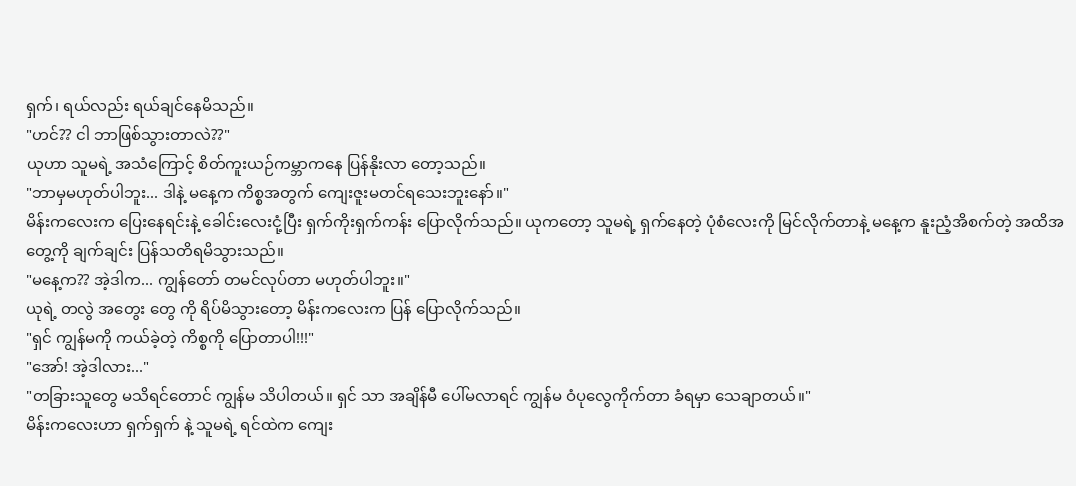ရှက်၊ ရယ်လည်း ရယ်ချင်နေမိသည်။
"ဟင်?? ငါ ဘာဖြစ်သွားတာလဲ??"
ယုဟာ သူမရဲ့ အသံကြောင့် စိတ်ကူးယဉ်ကမ္ဘာကနေ ပြန်နိုးလာ တော့သည်။
"ဘာမှမဟုတ်ပါဘူး... ဒါနဲ့ မနေ့က ကိစ္စအတွက် ကျေးဇူးမတင်ရသေးဘူးနော်။"
မိန်းကလေးက ပြေးနေရင်းနဲ့ ခေါင်းလေးငုံ့ပြီး ရှက်ကိုးရှက်ကန်း ပြောလိုက်သည်။ ယုကတော့ သူမရဲ့ ရှက်နေတဲ့ ပုံစံလေးကို မြင်လိုက်တာနဲ့ မနေ့က နူးညံ့အိစက်တဲ့ အထိအတွေ့ကို ချက်ချင်း ပြန်သတိရမိသွားသည်။
"မနေ့က?? အဲ့ဒါက... ကျွန်တော် တမင်လုပ်တာ မဟုတ်ပါဘူး။"
ယုရဲ့ တလွဲ အတွေး တွေ ကို ရိပ်မိသွားတော့ မိန်းကလေးက ပြန် ပြောလိုက်သည်။
"ရှင် ကျွန်မကို ကယ်ခဲ့တဲ့ ကိစ္စကို ပြောတာပါ!!!"
"အော်! အဲ့ဒါလား..."
"တခြားသူတွေ မသိရင်တောင် ကျွန်မ သိပါတယ်။ ရှင် သာ အချိန်မီ ပေါ်မလာရင် ကျွန်မ ဝံပုလွေကိုက်တာ ခံရမှာ သေချာတယ်။"
မိန်းကလေးဟာ ရှက်ရှက် နဲ့ သူမရဲ့ ရင်ထဲက ကျေး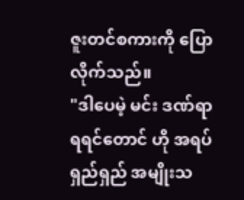ဇူးတင်စကားကို ပြောလိုက်သည်။
"ဒါပေမဲ့ မင်း ဒဏ်ရာရရင်တောင် ဟို အရပ်ရှည်ရှည် အမျိုးသ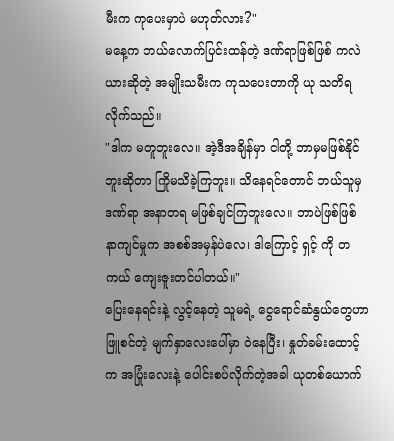မီးက ကုပေးမှာပဲ မဟုတ်လား?"
မနေ့က ဘယ်လောက်ပြင်းထန်တဲ့ ဒဏ်ရာဖြစ်ဖြစ် ကလဲယားဆိုတဲ့ အမျိုးသမီးက ကုသပေးတာကို ယု သတိရလိုက်သည်။
"ဒါက မတူဘူးလေ။ အဲ့ဒီအချိန်မှာ ငါတို့ ဘာမှမဖြစ်နိုင်ဘူးဆိုတာ ကြိုမသိခဲ့ကြဘူး။ သိနေရင်တောင် ဘယ်သူမှ ဒဏ်ရာ အနာတရ မဖြစ်ချင်ကြဘူးလေ။ ဘာပဲဖြစ်ဖြစ် နာကျင်မှုက အစစ်အမှန်ပဲလေ၊ ဒါကြောင့် ရှင့် ကို တကယ် ကျေးဇူးတင်ပါတယ်။"
ပြေးနေရင်းနဲ့ လွင့်နေတဲ့ သူမရဲ့ ငွေရောင်ဆံနွယ်တွေဟာ ဖြူစင်တဲ့ မျက်နှာလေးပေါ်မှာ ဝဲနေပြီး၊ နှုတ်ခမ်းထောင့်က အပြုံးလေးနဲ့ ပေါင်းစပ်လိုက်တဲ့အခါ ယုတစ်ယောက်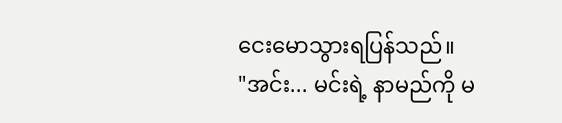ငေးမောသွားရပြန်သည်။
"အင်း... မင်းရဲ့ နာမည်ကို မ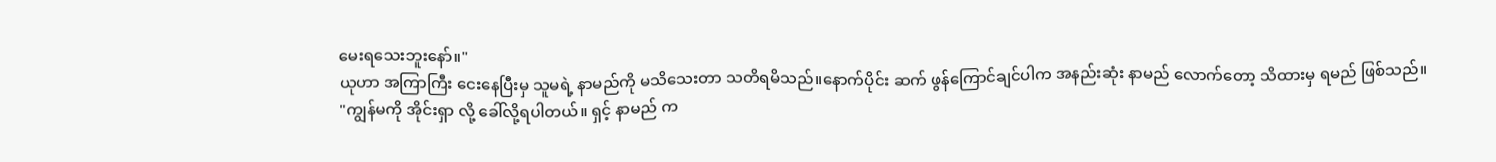မေးရသေးဘူးနော်။"
ယုဟာ အကြာကြီး ငေးနေပြီးမှ သူမရဲ့ နာမည်ကို မသိသေးတာ သတိရမိသည်။နောက်ပိုင်း ဆက် ဖွန်ကြောင်ချင်ပါက အနည်းဆုံး နာမည် လောက်တော့ သိထားမှ ရမည် ဖြစ်သည်။
"ကျွန်မကို အိုင်းရှာ လို့ ခေါ်လို့ရပါတယ်။ ရှင့် နာမည် က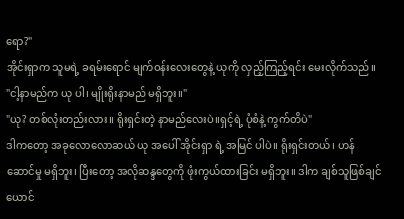ရော?"
အိုင်းရှာက သူမရဲ့ ခရမ်းရောင် မျက်ဝန်းလေးတွေနဲ့ ယုကို လှည့်ကြည့်ရင်း မေးလိုက်သည်။
"ငါ့နာမည်က ယု ပါ၊ မျိုးရိုးနာမည် မရှိဘူး။"
"ယု? တစ်လုံးတည်းလား။ ရိုးရှင်းတဲ့ နာမည်လေးပဲ။ရှင့်ရဲ့ ပုံစံနဲ့ ကွက်တိပဲ"
ဒါကတော့ အခုလောလောဆယ် ယု အပေါ် အိုင်းရှာ ရဲ့ အမြင် ပါပဲ။ ရိုးရှင်းတယ်၊ ဟန်ဆောင်မှု မရှိဘူး၊ ပြီးတော့ အလိုဆန္ဒတွေကို ဖုံးကွယ်ထားခြင်း မရှိဘူး။ ဒါက ချစ်သူဖြစ်ချင်ယောင်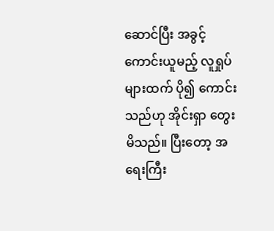ဆောင်ပြီး အခွင့်ကောင်းယူမည့် လူရှုပ်များထက် ပို၍ ကောင်းသည်ဟု အိုင်းရှာ တွေးမိသည်။ ပြီးတော့ အရေးကြီး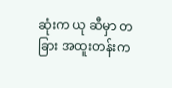ဆုံးက ယု ဆီမှာ တခြား အထူးတန်းက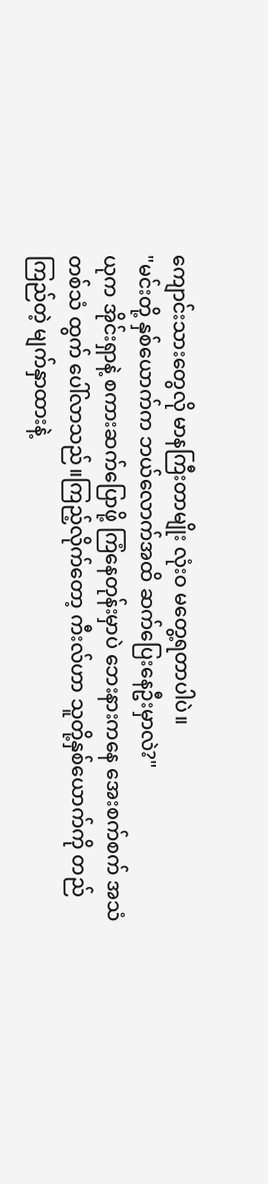ကျောင်းသားတွေလို မာနကြီးတာမျိုး လုံးဝ မတွေ့ရတာပါပဲ။
"မင်းတို့ နှစ်ယောက်က ဘယ်လောက်အထိ ဆက်ပြေးနေဦးမှာလဲ?"
ယုက အိုင်းရှာနဲ့ စကားဆက်ပြောဖို့ ကြံနေတုန်းမှာပဲ ဘေးနားကနေ အေးစက်စက် အသံတစ်သံ ထွက် ပေါ်လာသည်။ကြည့်လိုက်တော့ ကီးလ်ဟာ သူတို့နှစ်ယောက်ကို တည်ကြည်တဲ့ မျက်နှာထားနဲ့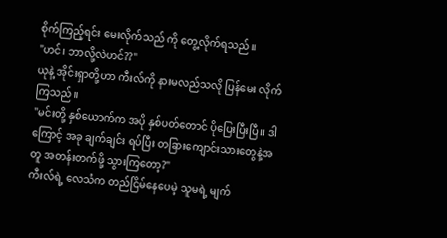စိုက်ကြည့်ရင်း မေးလိုက်သည် ကို တွေ့လိုက်ရသည်။
"ဟင်၊ ဘာလို့လဲဟင်??"
ယုနဲ့ အိုင်းရှာတို့ဟာ ကီးလ်ကို နားမလည်သလို ပြန်မေး လိုက်ကြသည်။
"မင်းတို့ နှစ်ယောက်က အပို နှစ်ပတ်တောင် ပိုပြေးပြီးပြီ။ ဒါကြောင့် အခု ချက်ချင်း ရပ်ပြီး တခြားကျောင်းသားတွေနဲ့အတူ အတန်းတက်ဖို့ သွားကြတော့?"
ကီးလ်ရဲ့ လေသံက တည်ငြိမ်နေပေမဲ့ သူမရဲ့ မျက်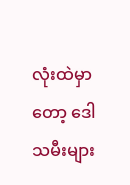လုံးထဲမှာတော့ ဒေါသမီးများ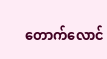တောက်လောင်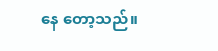နေ တော့သည်။